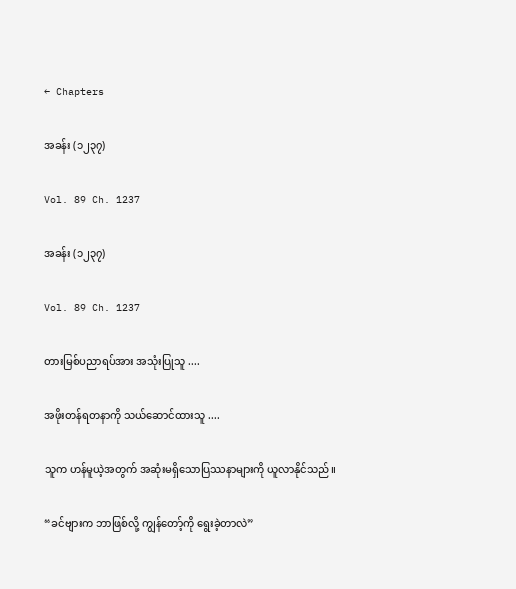← Chapters

အခန်း (၁၂၃၇)

Vol. 89 Ch. 1237

အခန်း (၁၂၃၇)

Vol. 89 Ch. 1237

တားမြစ်ပညာရပ်အား အသုံးပြုသူ ....

အဖိုးတန်ရတနာကို သယ်ဆောင်ထားသူ ....

သူက ဟန်မူယဲ့အတွက် အဆုံးမရှိသောပြဿနာများကို ယူလာနိုင်သည်။

“ခင်ဗျားက ဘာဖြစ်လို့ ကျွန်တော့်ကို ရွေးခဲ့တာလဲ”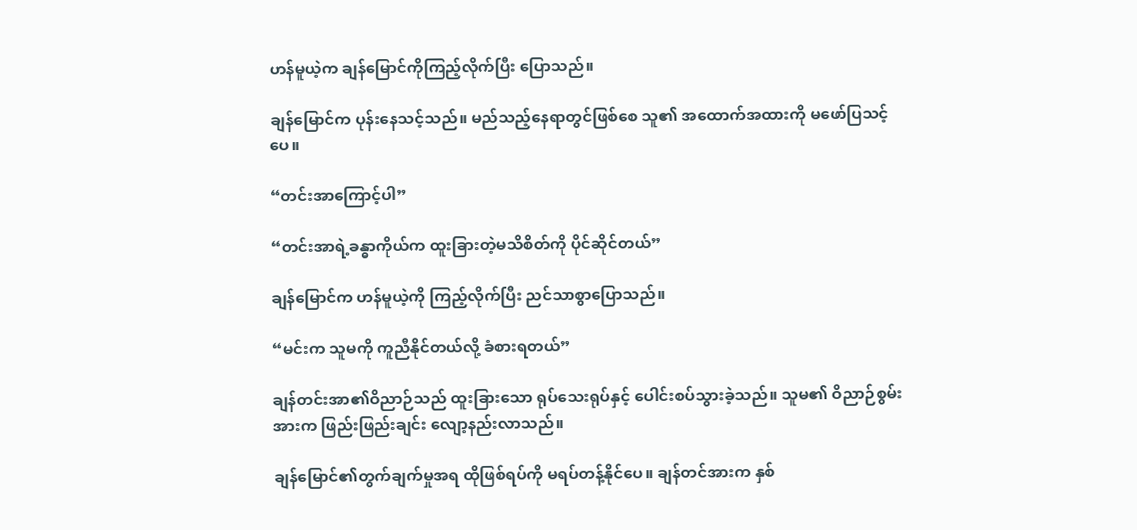ဟန်မူယဲ့က ချန်မြောင်ကိုကြည့်လိုက်ပြီး ပြောသည်။

ချန်မြောင်က ပုန်းနေသင့်သည်။ မည်သည့်နေရာတွင်ဖြစ်စေ သူ၏ အထောက်အထားကို မဖော်ပြသင့်ပေ။

“တင်းအာကြောင့်ပါ”

“တင်းအာရဲ့ခန္ဓာကိုယ်က ထူးခြားတဲ့မသိစိတ်ကို ပိုင်ဆိုင်တယ်”

ချန်မြောင်က ဟန်မူယဲ့ကို ကြည့်လိုက်ပြီး ညင်သာစွာပြောသည်။

“မင်းက သူမကို ကူညီနိုင်တယ်လို့ ခံစားရတယ်”

ချန်တင်းအာ၏ဝိညာဉ်သည် ထူးခြားသော ရုပ်သေးရုပ်နှင့် ပေါင်းစပ်သွားခဲ့သည်။ သူမ၏ ဝိညာဉ်စွမ်းအားက ဖြည်းဖြည်းချင်း လျော့နည်းလာသည်။

ချန်မြောင်၏တွက်ချက်မှုအရ ထိုဖြစ်ရပ်ကို မရပ်တန့်နိုင်ပေ။ ချန်တင်အားက နှစ်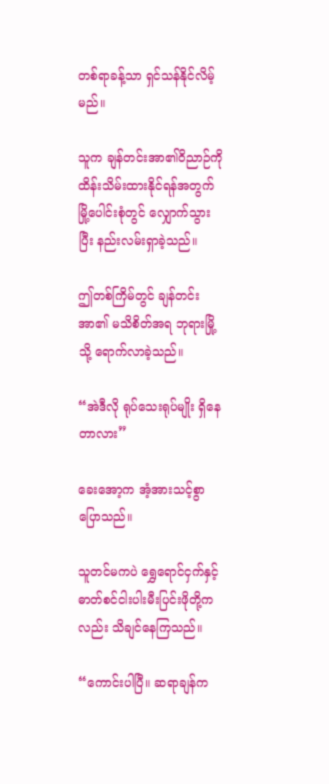တစ်ရာခန့်သာ ရှင်သန်နိုင်လိမ့်မည်။

သူက ချန်တင်းအာ၏ဝိညာဉ်ကို ထိန်းသိမ်းထားနိုင်ရန်အတွက် မြို့ပေါင်းစုံတွင် လျှောက်သွားပြီး နည်းလမ်းရှာခဲ့သည်။

ဤတစ်ကြိမ်တွင် ချန်တင်းအာ၏ မသိစိတ်အရ ဘုရားမြို့သို့ ရောက်လာခဲ့သည်။

“အဲဒီလို ရုပ်သေးရုပ်မျိုး ရှိနေတာလား”

ခေးအော့က အံ့အားသင့်စွာ ပြောသည်။

သူတင်မကပဲ ရွှေ‌ရောင်ငှက်နှင့် ဓာတ်စင်ငါးပါးမီးပြင်းဖိုတို့ကလည်း သိချင်နေကြသည်။

“ကောင်းပါပြီ။ ဆရာချန်က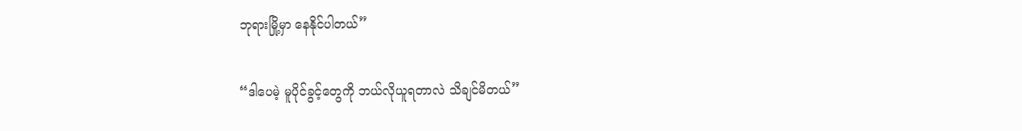ဘုရားမြို့မှာ နေနိုင်ပါတယ်”

“ဒါပေမဲ့ မူပိုင်ခွင့်တွေကို ဘယ်လိုယူရတာလဲ သိချင်မိတယ်”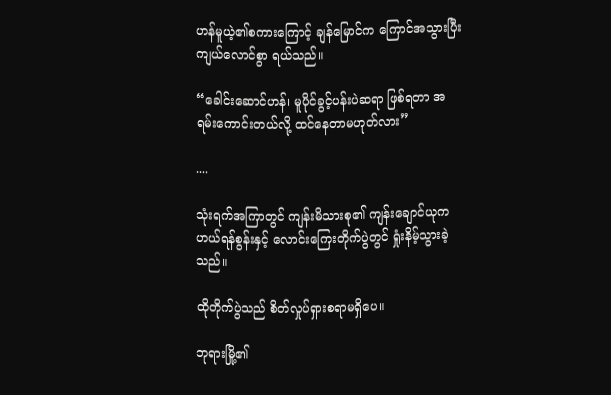ဟန်မူယဲ့၏စကားကြောင့် ချန်မြောင်က ကြောင်အသွားပြီး ကျယ်လောင်စွာ ရယ်သည်။

“ခေါင်းဆောင်ဟန်၊ မူပိုင်ခွင့်ပန်းပဲဆရာ ဖြစ်ရတာ အရမ်းကောင်းတယ်လို့ ထင်နေတာမဟုတ်လား”

....

သုံးရက်အကြာတွင် ကျန်းမိသားစု၏ ကျန်းချောင်ယုက ဟယ်ရန်စွန်းနှင့် လောင်းကြေးတိုက်ပွဲတွင် ရှုံးနိမ့်သွားခဲ့သည်။

ထိုတိုက်ပွဲသည် စိတ်လှုပ်ရှားစရာမရှိပေ။

ဘုရားမြို့၏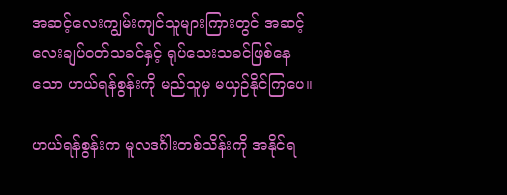အဆင့်လေးကျွမ်းကျင်သူများကြားတွင် အဆင့်လေးချပ်ဝတ်သခင်နှင့် ရုပ်သေးသခင်ဖြစ်နေသော ဟယ်ရန်စွန်းကို မည်သူမှ မယှဉ်နိုင်ကြပေ။

ဟယ်ရန်စွန်းက မူလဒင်္ဂါးတစ်သိန်းကို အနိုင်ရ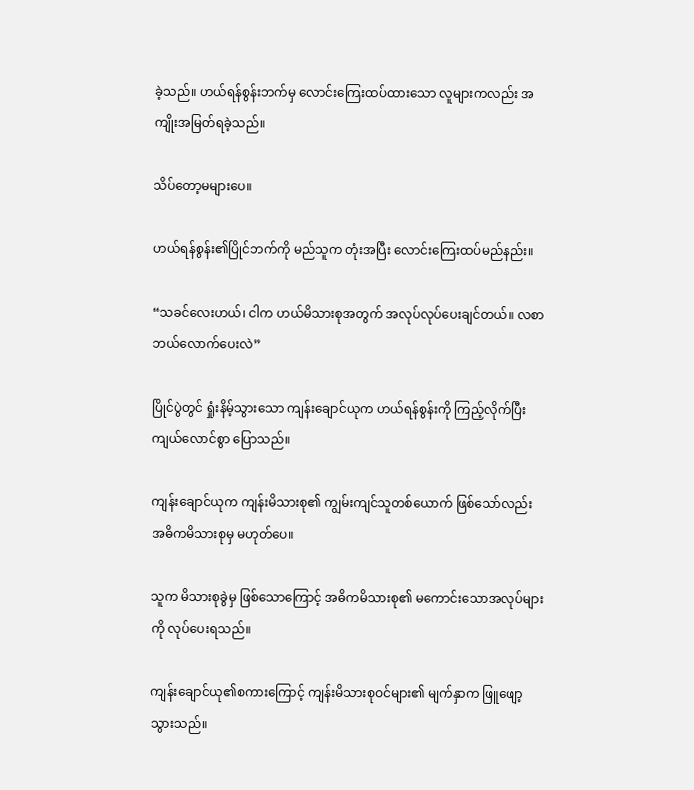ခဲ့သည်။ ဟယ်ရန်စွန်းဘက်မှ လောင်းကြေးထပ်ထားသော လူများကလည်း အကျိုးအမြတ်ရခဲ့သည်။

သိပ်တော့မများပေ။

ဟယ်ရန်စွန်း၏ပြိုင်ဘက်ကို မည်သူက တုံးအပြီး လောင်းကြေးထပ်မည်နည်း။

“သခင်လေးဟယ်၊ ငါက ဟယ်မိသားစုအတွက် အလုပ်လုပ်ပေးချင်တယ်။ လစာဘယ်လောက်ပေးလဲ”

ပြိုင်ပွဲတွင် ရှုံးနိမ့်သွားသော ကျန်းချောင်ယုက ဟယ်ရန်စွန်းကို ကြည့်လိုက်ပြီး ကျယ်လောင်စွာ ပြောသည်။

ကျန်းချောင်ယုက ကျန်းမိသားစု၏ ကျွမ်းကျင်သူတစ်ယောက် ဖြစ်သော်လည်း အဓိကမိသားစုမှ မဟုတ်ပေ။

သူက မိသားစုခွဲမှ ဖြစ်သောကြောင့် အဓိကမိသားစု၏ မကောင်းသောအလုပ်များကို လုပ်ပေးရသည်။

ကျန်းချောင်ယု၏စကားကြောင့် ကျန်းမိသားစုဝင်များ၏ မျက်နှာက ဖြူဖျော့သွားသည်။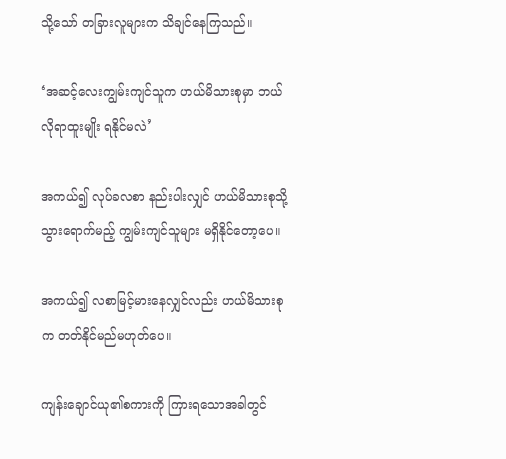သို့သော် တခြားလူများက သိချင်နေကြသည်။

‘အဆင့်လေးကျွမ်းကျင်သူက ဟယ်မိသားစုမှာ ဘယ်လိုရာထူးမျိုး ရနိုင်မလဲ’

အကယ်၍ လုပ်ခလစာ နည်းပါးလျှင် ဟယ်မိသားစုသို့ သွားရောက်မည့် ကျွမ်းကျင်သူများ မရှိနိုင်တော့ပေ။

အကယ်၍ လစာမြင့်မားနေလျှင်လည်း ဟယ်မိသားစုက တတ်နိုင်မည်မဟုတ်ပေ။

ကျန်းချောင်ယု၏စကားကို ကြားရသောအခါတွင်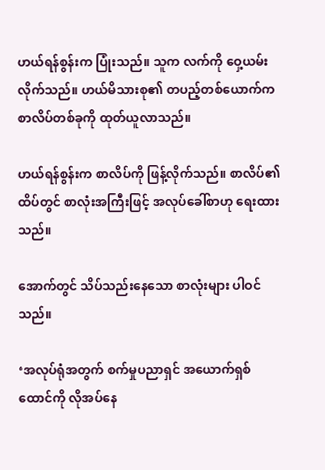ဟယ်ရန်စွန်းက ပြုံးသည်။ သူက လက်ကို ဝှေ့ယမ်းလိုက်သည်။ ဟယ်မိသားစု၏ တပည့်တစ်ယောက်က စာလိပ်တစ်ခုကို ထုတ်ယူလာသည်။

ဟယ်ရန်စွန်းက စာလိပ်ကို ဖြန့်လိုက်သည်။ စာလိပ်၏ထိပ်တွင် စာလုံးအကြီးဖြင့် အလုပ်ခေါ်စာဟု ရေးထားသည်။

အောက်တွင် သိပ်သည်းနေသော စာလုံးများ ပါဝင်သည်။

‘အလုပ်ရုံအတွက် စက်မှုပညာရှင် အယောက်ရှစ်ထောင်ကို လိုအပ်နေ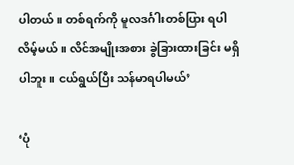ပါတယ်။ တစ်ရက်ကို မူလဒင်္ဂါးတစ်ပြား ရပါလိမ့်မယ်။ လိင်အမျိုးအစား ခွဲခြားထားခြင်း မရှိပါဘူး။ ငယ်ရွယ်ပြီး သန်မာရပါမယ်’

‘ပုံ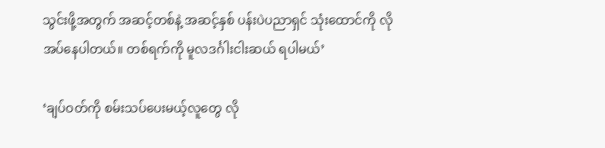သွင်းဖို့အတွက် အဆင့်တစ်နဲ့ အဆင့်နှစ် ပန်းပဲပညာရှင် သုံးထောင်ကို လိုအပ်နေပါတယ်။ တစ်ရက်ကို မူလဒင်္ဂါးငါးဆယ် ရပါမယ်’

‘ချပ်ဝတ်ကို စမ်းသပ်ပေးမယ့်လူတွေ လို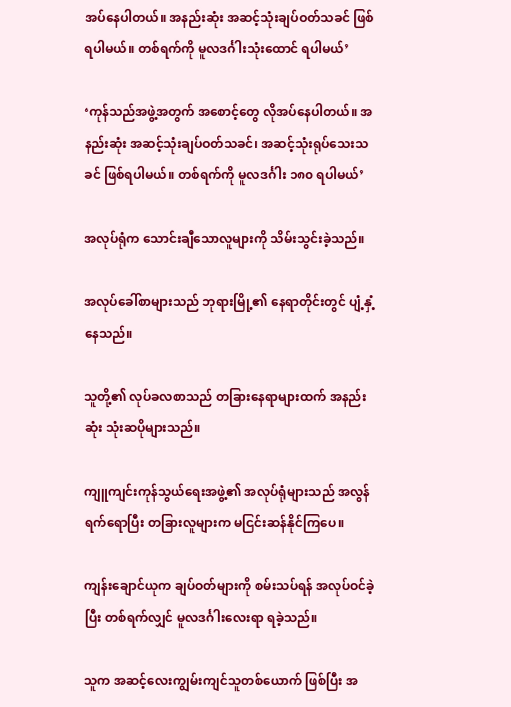အပ်နေပါတယ်။ အနည်းဆုံး အဆင့်သုံးချပ်ဝတ်သခင် ဖြစ်ရပါမယ်။ တစ်ရက်ကို မူလဒင်္ဂါးသုံးထောင် ရပါမယ်’

‘ကုန်သည်အဖွဲ့အတွက် အ‌စောင့်တွေ လိုအပ်နေပါတယ်။ အနည်းဆုံး အဆင့်သုံးချပ်ဝတ်သခင်၊ အဆင့်သုံးရုပ်သေးသခင် ဖြစ်ရပါမယ်။ တစ်ရက်ကို မူလဒင်္ဂါး ၁၈၀ ရပါမယ်’

အလုပ်ရုံက သောင်းချီသောလူများကို သိမ်းသွင်းခဲ့သည်။

အလုပ်ခေါ်စာများသည် ဘုရားမြို့၏ နေရာတိုင်းတွင် ပျံ့နှံ့နေသည်။

သူတို့၏ လုပ်ခလစာသည် တခြားနေရာများထက် အနည်းဆုံး သုံးဆပိုများသည်။

ကျူကျင်းကုန်သွယ်ရေးအဖွဲ့၏ အလုပ်ရုံများသည် အလွန်ရက်ရောပြီး တခြားလူများက မငြင်းဆန်နိုင်ကြပေ။

ကျန်းချောင်ယုက ချပ်ဝတ်များကို စမ်းသပ်ရန် အလုပ်ဝင်ခဲ့ပြီး တစ်ရက်လျှင် မူလဒင်္ဂါးလေးရာ ရခဲ့သည်။

သူက အဆင့်လေးကျွမ်းကျင်သူတစ်ယောက် ဖြစ်ပြီး အ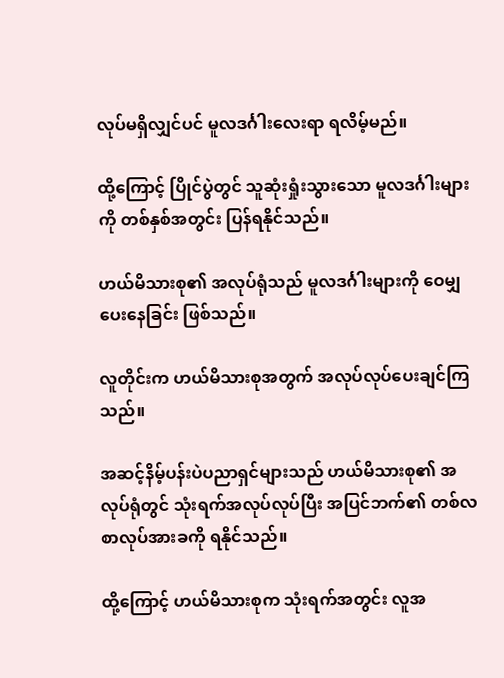လုပ်မရှိလျှင်ပင် မူလဒင်္ဂါးလေးရာ ရလိမ့်မည်။

ထို့ကြောင့် ပြိုင်ပွဲတွင် သူဆုံးရှုံးသွားသော မူလဒင်္ဂါးများကို တစ်နှစ်အတွင်း ပြန်ရနိုင်သည်။

ဟယ်မိသားစု၏ အလုပ်ရုံသည် မူလဒင်္ဂါးများကို ဝေမျှပေးနေခြင်း ဖြစ်သည်။

လူတိုင်းက ဟယ်မိသားစုအတွက် အလုပ်လုပ်ပေးချင်ကြသည်။

အဆင့်နိမ့်ပန်းပဲပညာရှင်များသည် ဟယ်မိသားစု၏ အလုပ်ရုံတွင် သုံးရက်အလုပ်လုပ်ပြီး အပြင်ဘက်၏ တစ်လစာလုပ်အားခကို ရနိုင်သည်။

ထို့ကြောင့် ဟယ်မိသားစုက သုံးရက်အတွင်း လူအ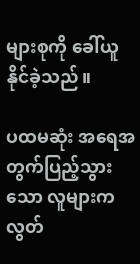များစုကို ခေါ်ယူနိုင်ခဲ့သည်။

ပထမဆုံး အရေအတွက်ပြည့်သွားသော လူများက လွတ်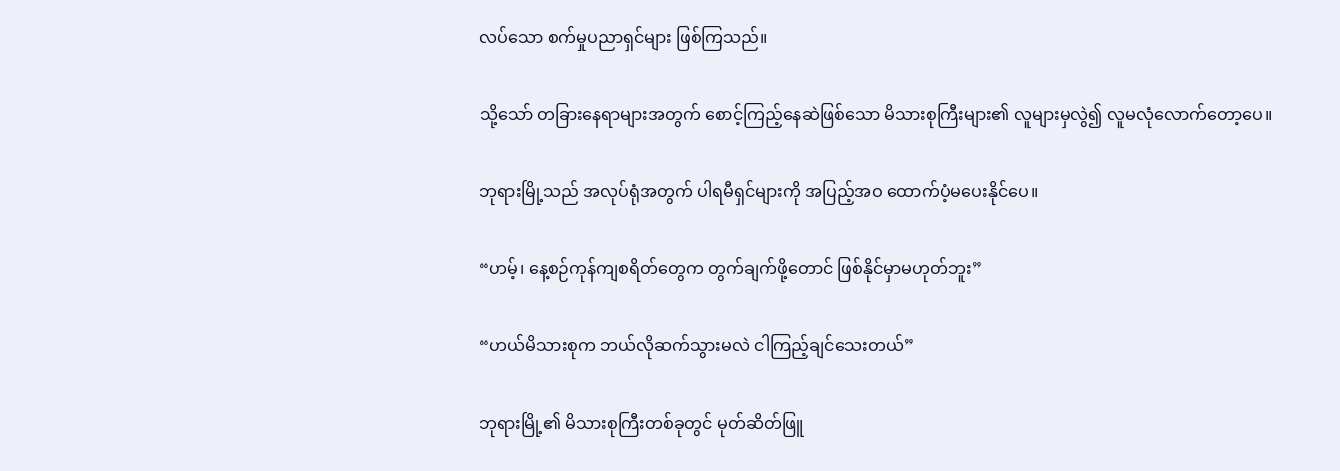လပ်သော စက်မှုပညာရှင်များ ဖြစ်ကြသည်။

သို့သော် တခြားနေရာများအတွက် စောင့်ကြည့်နေဆဲဖြစ်သော မိသားစုကြီးများ၏ လူများမှလွဲ၍ လူမလုံလောက်တော့ပေ။

ဘုရားမြို့သည် အလုပ်ရုံအတွက် ပါရမီရှင်များကို အပြည့်အဝ ထောက်ပံ့မပေးနိုင်ပေ။

“ဟမ့်၊ နေ့စဉ်ကုန်ကျစရိတ်တွေက တွက်ချက်ဖို့တောင် ဖြစ်နိုင်မှာမဟုတ်ဘူး”

“ဟယ်မိသားစုက ဘယ်လိုဆက်သွားမလဲ ငါကြည့်ချင်သေးတယ်”

ဘုရားမြို့၏ မိသားစုကြီးတစ်ခုတွင် မုတ်ဆိတ်ဖြူ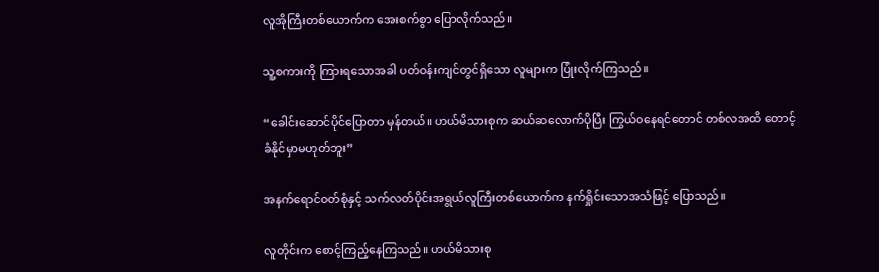လူအိုကြီးတစ်ယောက်က အေးစက်စွာ ပြောလိုက်သည်။

သူ့စကားကို ကြားရသောအခါ ပတ်ဝန်းကျင်တွင်ရှိသော လူများက ပြုံးလိုက်ကြသည်။

“ခေါင်းဆောင်ပိုင်ပြောတာ မှန်တယ်။ ဟယ်မိသားစုက ဆယ်ဆလောက်ပိုပြီး ကြွယ်ဝနေရင်တောင် တစ်လအထိ တောင့်ခံနိုင်မှာမဟုတ်ဘူး”

အနက်ရောင်ဝတ်စုံနှင့် သက်လတ်ပိုင်းအရွယ်လူကြီးတစ်ယောက်က နက်ရှိုင်းသောအသံဖြင့် ပြောသည်။

လူတိုင်းက စောင့်ကြည့်နေကြသည်။ ဟယ်မိသားစု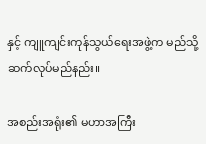နှင့် ကျူကျင်းကုန်သွယ်ရေးအဖွဲ့က မည်သို့ ဆက်လုပ်မည်နည်း။

အစည်းအရုံး၏ မဟာအကြီး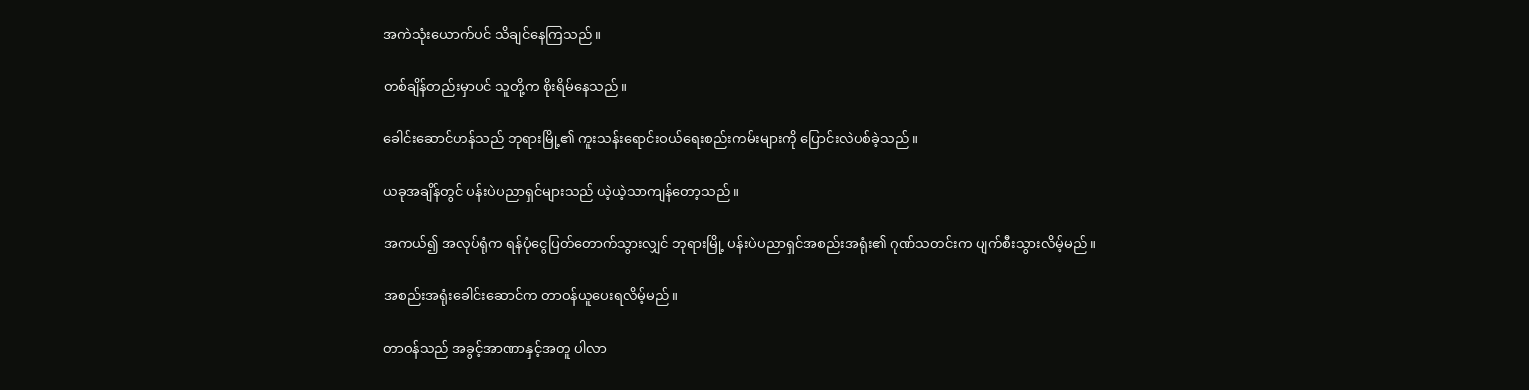အကဲသုံးယောက်ပင် သိချင်နေကြသည်။

တစ်ချိန်တည်းမှာပင် သူတို့က စိုးရိမ်နေသည်။

ခေါင်းဆောင်ဟန်သည် ဘုရားမြို့၏ ကူးသန်းရောင်းဝယ်ရေးစည်းကမ်းများကို ပြောင်းလဲပစ်ခဲ့သည်။

ယခုအချိန်တွင် ပန်းပဲပညာရှင်များသည် ယဲ့ယဲ့သာကျန်တော့သည်။

အကယ်၍ အလုပ်ရုံက ရန်ပုံငွေပြတ်တောက်သွားလျှင် ဘုရားမြို့ ပန်းပဲပညာရှင်အစည်းအရုံး၏ ဂုဏ်သတင်းက ပျက်စီးသွားလိမ့်မည်။

အစည်းအရုံး‌ခေါင်းဆောင်က တာဝန်ယူပေးရလိမ့်မည်။

တာဝန်သည် အခွင့်အာဏာနှင့်အတူ ပါလာ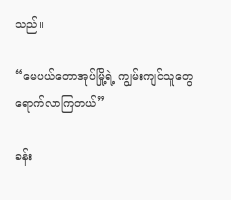သည်။

“မေပယ်တောအုပ်မြို့ရဲ့ ကျွမ်းကျင်သူတွေ ရောက်လာကြတယ်”

ခန်း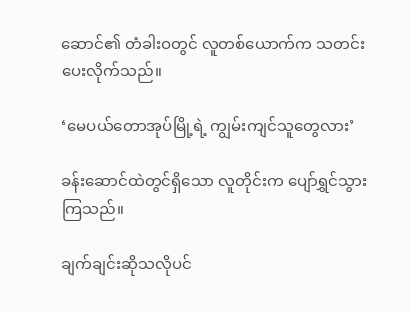ဆောင်၏ တံခါးဝတွင် လူတစ်ယောက်က သတင်းပေးလိုက်သည်။

‘မေပယ်တောအုပ်မြို့ရဲ့ ကျွမ်းကျင်သူတွေလား’

ခန်းဆောင်ထဲတွင်ရှိသော လူတိုင်းက ပျော်ရွှင်သွားကြသည်။

ချက်ချင်းဆိုသလိုပင်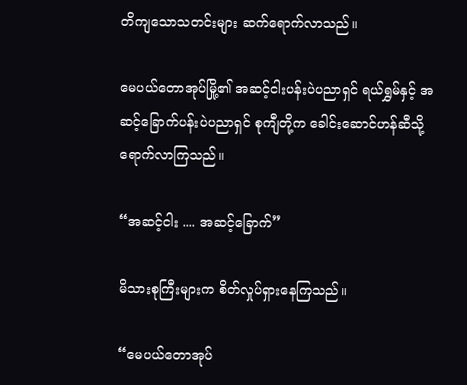တိကျသောသတင်းများ ဆက်ရောက်လာသည်။

မေပယ်တောအုပ်မြို့၏ အဆင့်ငါးပန်းပဲပညာရှင် ရယ်ရွှမ်နှင့် အဆင့်ခြောက်ပန်းပဲပညာရှင် စုကျီတို့က ခေါင်းဆောင်ဟန်ဆီသို့ ရောက်လာကြသည်။

“အဆင့်ငါး .... အဆင့်ခြောက်”

မိသားစုကြီးများက စိတ်လှုပ်ရှားနေကြသည်။

“မေပယ်တောအုပ်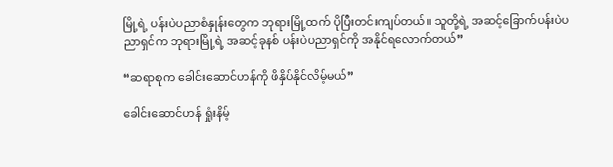မြို့ရဲ့ ပန်းပဲပညာစံနှုန်းတွေက ဘုရားမြို့ထက် ပိုပြီးတင်းကျပ်တယ်။ သူတို့ရဲ့ အဆင့်ခြောက်ပန်းပဲပညာရှင်က ဘုရားမြို့ရဲ့ အဆင့်ခုနစ် ပန်းပဲပညာရှင်ကို အနိုင်ရလောက်တယ်”

“ဆရာစုက ခေါင်းဆောင်ဟန်ကို ဖိနှိပ်နိုင်လိမ့်မယ်”

ခေါင်းဆောင်ဟန် ရှုံးနိမ့်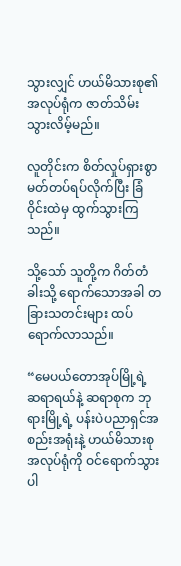သွားလျှင် ဟယ်မိသားစု၏ အလုပ်ရုံက ဇာတ်သိမ်းသွားလိမ့်မည်။

လူတိုင်းက စိတ်လှုပ်ရှားစွာ မတ်တပ်ရပ်လိုက်ပြီး ခြံဝိုင်းထဲမှ ထွက်သွားကြသည်။

သို့သော် သူတို့က ဂိတ်တံခါးသို့ ရောက်သောအခါ တခြားသတင်းများ ထပ်ရောက်လာသည်။

“မေပယ်တောအုပ်မြို့ရဲ့ ဆရာရယ်နဲ့ ဆရာစုက ဘုရားမြို့ရဲ့ ပန်းပဲပညာရှင်အစည်းအရုံးနဲ့ ဟယ်မိသားစုအလုပ်ရုံကို ဝင်ရောက်သွားပါ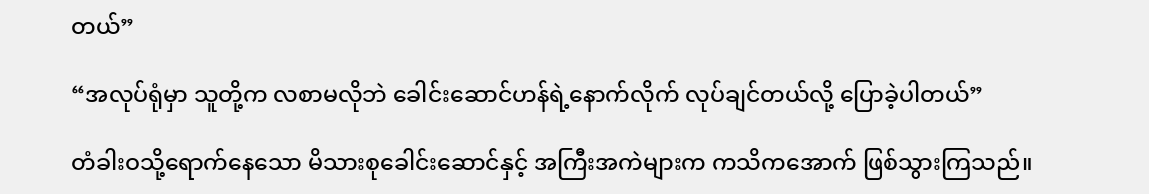တယ်”

“အလုပ်ရုံမှာ သူတို့က လစာမလိုဘဲ ခေါင်းဆောင်ဟန်ရဲ့နောက်လိုက် လုပ်ချင်တယ်လို့ ပြောခဲ့ပါတယ်”

တံခါးဝသို့ရောက်‌နေသော မိသားစုခေါင်းဆောင်နှင့် အကြီးအကဲများက ကသိကအောက် ဖြစ်သွားကြသည်။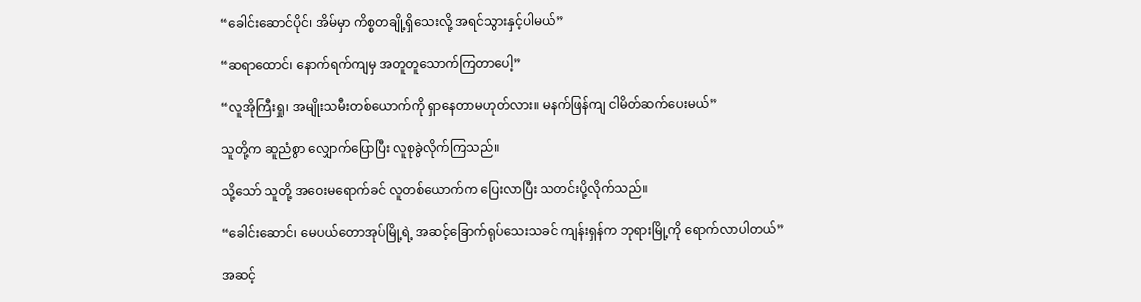“ခေါင်းဆောင်ပိုင်၊ အိမ်မှာ ကိစ္စတချို့ရှိသေးလို့ အရင်သွားနှင့်ပါမယ်”

“ဆရာထောင်၊ နောက်ရက်ကျမှ အတူတူသောက်ကြတာပေါ့”

“လူအိုကြီးရှု၊ အမျိုးသမီးတစ်ယောက်ကို ရှာနေတာမဟုတ်လား။ မနက်ဖြန်ကျ ငါမိတ်ဆက်ပေးမယ်”

သူတို့က ဆူညံစွာ လျှောက်ပြောပြီး လူစုခွဲလိုက်ကြသည်။

သို့သော် သူတို့ အဝေးမရောက်ခင် လူတစ်ယောက်က ပြေးလာပြီး သတင်းပို့လိုက်သည်။

“ခေါင်းဆောင်၊ မေပယ်တောအုပ်မြို့ရဲ့ အဆင့်ခြောက်ရုပ်သေးသခင် ကျန်းရှန်က ဘုရားမြို့ကို ရောက်လာပါတယ်”

အဆင့်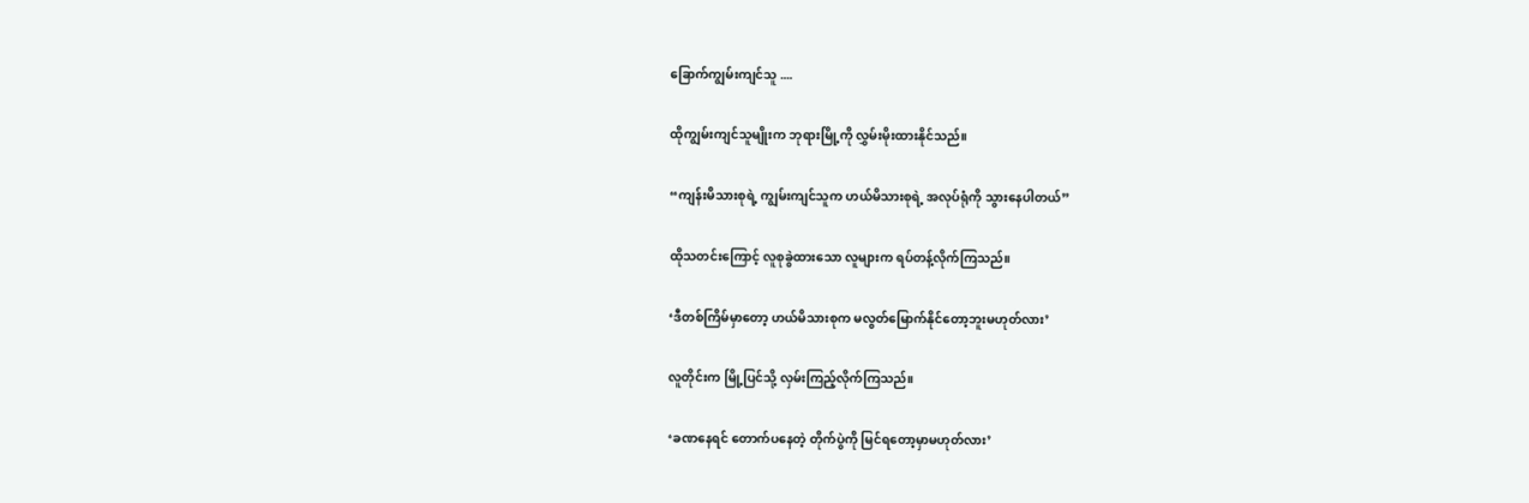ခြောက်ကျွမ်းကျင်သူ ....

ထိုကျွမ်းကျင်သူမျိုးက ဘုရားမြို့ကို လွှမ်းမိုးထားနိုင်သည်။

“ကျန်းမိသားစုရဲ့ ကျွမ်းကျင်သူက ဟယ်မိသားစုရဲ့ အလုပ်ရုံကို သွားနေပါတယ်”

ထိုသတင်းကြောင့် လူစုခွဲထားသော လူများက ရပ်တန့်လိုက်ကြသည်။

‘ဒီတစ်ကြိမ်မှာတော့ ဟယ်မိသားစုက မလွတ်မြောက်နိုင်တော့ဘူးမဟုတ်လား’

လူတိုင်းက မြို့ပြင်သို့ လှမ်းကြည့်လိုက်ကြသည်။

‘ခဏနေရင် တောက်ပနေတဲ့ တိုက်ပွဲကို မြင်ရတော့မှာမဟုတ်လား’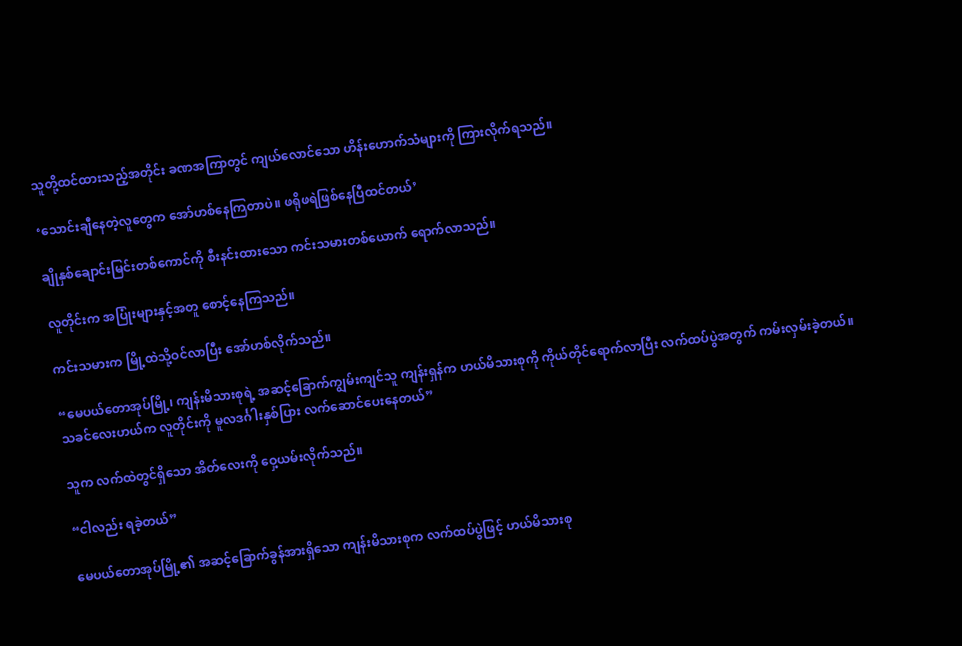သူတို့ထင်ထားသည့်အတိုင်း ခဏအကြာတွင် ကျယ်လောင်သော ဟိန်းဟောက်သံများကို ကြားလိုက်ရသည်။

‘သောင်းချီနေတဲ့လူတွေက အော်ဟစ်နေကြတာပဲ။ ဖရိုဖရဲဖြစ်နေပြီထင်တယ်’

ချိုနှစ်ချောင်းမြင်းတစ်ကောင်ကို စီးနင်းထားသော ကင်းသမားတစ်ယောက် ရောက်လာသည်။

လူတိုင်းက အပြုံးများနှင့်အတူ စောင့်နေကြသည်။

ကင်းသမားက မြို့ထဲသို့ဝင်လာပြီး အော်ဟစ်လိုက်သည်။

“မေပယ်တောအုပ်မြို့၊ ကျန်းမိသားစုရဲ့ အဆင့်ခြောက်ကျွမ်းကျင်သူ ကျန်းရှန်က ဟယ်မိသားစုကို ကိုယ်တိုင်ရောက်လာပြီး လက်ထပ်ပွဲအတွက် ကမ်းလှမ်းခဲ့တယ်။ သခင်လေးဟယ်က လူတိုင်းကို မူလဒင်္ဂါးနှစ်ပြား လက်ဆောင်ပေးနေတယ်”

သူက လက်ထဲတွင်ရှိသော အိတ်လေးကို ဝှေ့ယမ်းလိုက်သည်။

“ငါလည်း ရခဲ့တယ်”

မေပယ်တောအုပ်မြို့၏ အဆင့်ခြောက်ခွန်အားရှိသော ကျန်းမိသားစုက လက်ထပ်ပွဲဖြင့် ဟယ်မိသားစု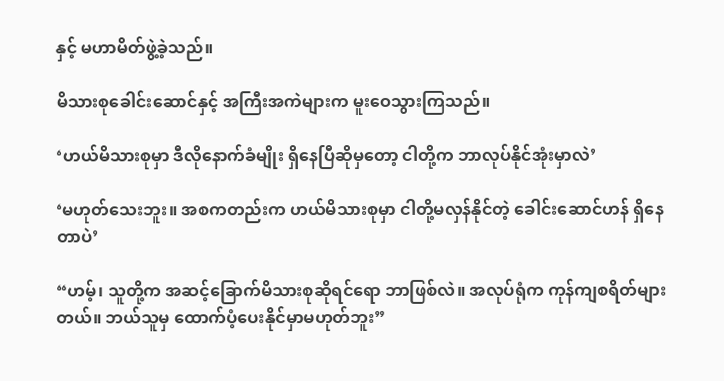နှင့် မဟာမိတ်ဖွဲ့ခဲ့သည်။

မိသားစုခေါင်းဆောင်နှင့် အကြီးအကဲများက မူးဝေသွားကြသည်။

‘ဟယ်မိသားစုမှာ ဒီလိုနောက်ခံမျိုး ရှိနေပြီဆိုမှတော့ ငါတို့က ဘာလုပ်နိုင်အုံးမှာလဲ’

‘မဟုတ်သေးဘူး။ အစကတည်းက ဟယ်မိသားစုမှာ ငါတို့မလှန်နိုင်တဲ့ ခေါင်းဆောင်ဟန် ရှိနေတာပဲ’

“ဟမ့်၊ သူတို့က အဆင့်ခြောက်မိသားစုဆိုရင်ရော ဘာဖြစ်လဲ။ အလုပ်ရုံက ကုန်ကျစရိတ်များတယ်။ ဘယ်သူမှ ထောက်ပံ့ပေးနိုင်မှာမဟုတ်ဘူး”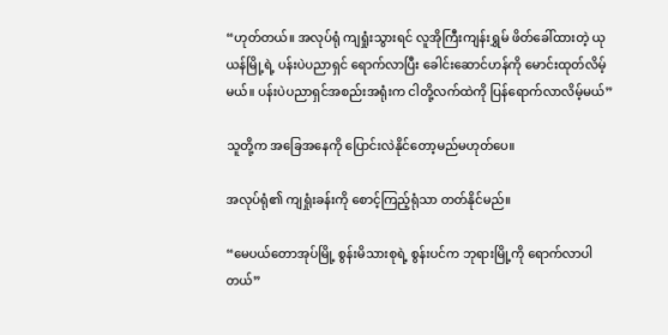“ဟုတ်တယ်။ အလုပ်ရုံ ကျရှုံးသွားရင် လူအိုကြီးကျန်းရွှမ် ဖိတ်ခေါ်ထားတဲ့ ယုယန်မြို့ရဲ့ ပန်းပဲပညာရှင် ရောက်လာပြီး ခေါင်းဆောင်ဟန်ကို မောင်းထုတ်လိမ့်မယ်။ ပန်းပဲပညာရှင်အစည်းအရုံးက ငါတို့လက်ထဲကို ပြန်ရောက်လာလိမ့်မယ်”

သူတို့က အခြေအနေကို ပြောင်းလဲနိုင်တော့မည်မဟုတ်ပေ။

အလုပ်ရုံ၏ ကျရှုံးခန်းကို စောင့်ကြည့်ရုံသာ တတ်နိုင်မည်။

“မေပယ်တောအုပ်မြို့ စွန်းမိသားစုရဲ့ စွန်းပင်က ဘုရားမြို့ကို ရောက်လာပါတယ်”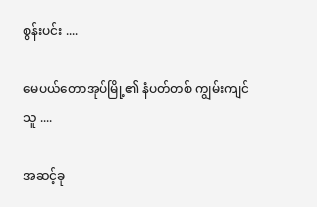စွန်းပင်း ....

မေပယ်တောအုပ်မြို့၏ နံပတ်တစ် ကျွမ်းကျင်သူ ....

အဆင့်ခု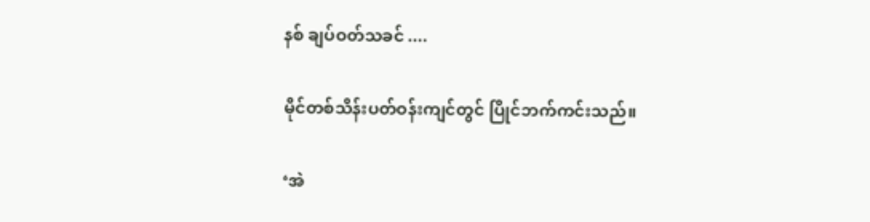နစ် ချပ်ဝတ်သခင် ....

မိုင်တစ်သိန်းပတ်ဝန်းကျင်တွင် ပြိုင်ဘက်ကင်းသည်။

‘အဲ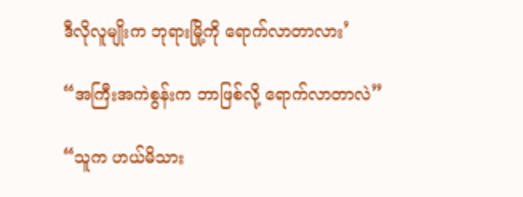ဒီလိုလူမျိုးက ဘုရားမြို့ကို ရောက်လာတာလား’

“အကြီးအကဲစွန်းက ဘာဖြစ်လို့ ရောက်လာတာလဲ”

“သူက ဟယ်မိသား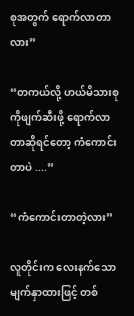စုအတွက် ရောက်လာတာလား”

“တကယ်လို့ ဟယ်မိသားစုကိုဖျက်ဆီးဖို့ ရောက်လာတာဆိုရင်‌တော့ ကံကောင်းတာပဲ ....”

“ကံကောင်းတာတဲ့လား”

လူတိုင်းက လေးနက်‌သောမျက်နှာထားဖြင့် တစ်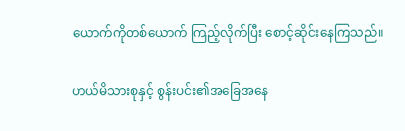ယောက်ကိုတစ်ယောက် ကြည့်လိုက်ပြီး စောင့်ဆိုင်းနေကြသည်။

ဟယ်မိသားစုနှင့် စွန်းပင်း၏အခြေအနေ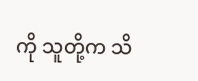ကို သူတို့က သိ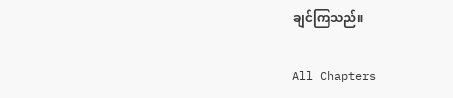ချင်ကြသည်။

All Chapters